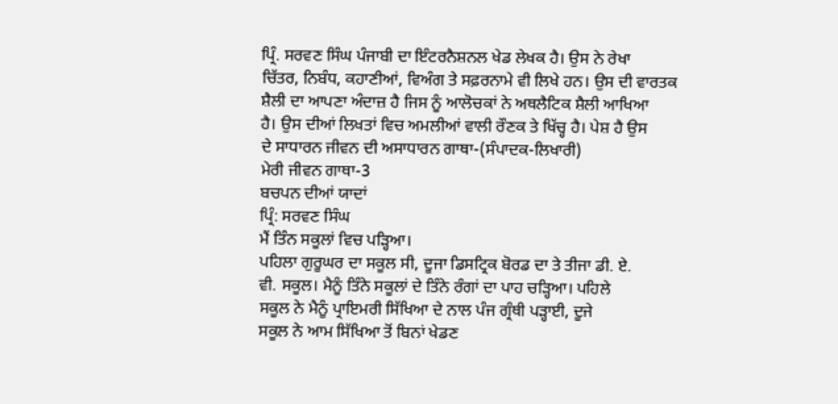ਪ੍ਰਿੰ. ਸਰਵਣ ਸਿੰਘ ਪੰਜਾਬੀ ਦਾ ਇੰਟਰਨੈਸ਼ਨਲ ਖੇਡ ਲੇਖਕ ਹੈ। ਉਸ ਨੇ ਰੇਖਾ
ਚਿੱਤਰ, ਨਿਬੰਧ, ਕਹਾਣੀਆਂ, ਵਿਅੰਗ ਤੇ ਸਫ਼ਰਨਾਮੇ ਵੀ ਲਿਖੇ ਹਨ। ਉਸ ਦੀ ਵਾਰਤਕ
ਸ਼ੈਲੀ ਦਾ ਆਪਣਾ ਅੰਦਾਜ਼ ਹੈ ਜਿਸ ਨੂੰ ਆਲੋਚਕਾਂ ਨੇ ਅਥਲੈਟਿਕ ਸ਼ੈਲੀ ਆਖਿਆ
ਹੈ। ਉਸ ਦੀਆਂ ਲਿਖਤਾਂ ਵਿਚ ਅਮਲੀਆਂ ਵਾਲੀ ਰੌਣਕ ਤੇ ਖਿੱਚ੍ਹ ਹੈ। ਪੇਸ਼ ਹੈ ਉਸ
ਦੇ ਸਾਧਾਰਨ ਜੀਵਨ ਦੀ ਅਸਾਧਾਰਨ ਗਾਥਾ-(ਸੰਪਾਦਕ-ਲਿਖਾਰੀ)
ਮੇਰੀ ਜੀਵਨ ਗਾਥਾ-3
ਬਚਪਨ ਦੀਆਂ ਯਾਦਾਂ
ਪ੍ਰਿੰ: ਸਰਵਣ ਸਿੰਘ
ਮੈਂ ਤਿੰਨ ਸਕੂਲਾਂ ਵਿਚ ਪੜ੍ਹਿਆ।
ਪਹਿਲਾ ਗੁਰੂਘਰ ਦਾ ਸਕੂਲ ਸੀ, ਦੂਜਾ ਡਿਸਟ੍ਰਿਕ ਬੋਰਡ ਦਾ ਤੇ ਤੀਜਾ ਡੀ. ਏ.
ਵੀ. ਸਕੂਲ। ਮੈਨੂੰ ਤਿੰਨੇ ਸਕੂਲਾਂ ਦੇ ਤਿੰਨੇ ਰੰਗਾਂ ਦਾ ਪਾਹ ਚੜ੍ਹਿਆ। ਪਹਿਲੇ
ਸਕੂਲ ਨੇ ਮੈਨੂੰ ਪ੍ਰਾਇਮਰੀ ਸਿੱਖਿਆ ਦੇ ਨਾਲ ਪੰਜ ਗ੍ਰੰਥੀ ਪੜ੍ਹਾਈ, ਦੂਜੇ
ਸਕੂਲ ਨੇ ਆਮ ਸਿੱਖਿਆ ਤੋਂ ਬਿਨਾਂ ਖੇਡਣ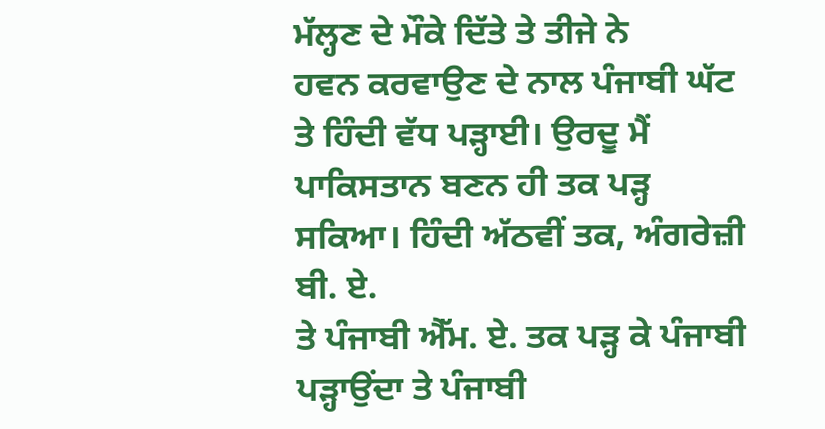ਮੱਲ੍ਹਣ ਦੇ ਮੌਕੇ ਦਿੱਤੇ ਤੇ ਤੀਜੇ ਨੇ
ਹਵਨ ਕਰਵਾਉਣ ਦੇ ਨਾਲ ਪੰਜਾਬੀ ਘੱਟ ਤੇ ਹਿੰਦੀ ਵੱਧ ਪੜ੍ਹਾਈ। ਉਰਦੂ ਮੈਂ
ਪਾਕਿਸਤਾਨ ਬਣਨ ਹੀ ਤਕ ਪੜ੍ਹ ਸਕਿਆ। ਹਿੰਦੀ ਅੱਠਵੀਂ ਤਕ, ਅੰਗਰੇਜ਼ੀ ਬੀ. ਏ.
ਤੇ ਪੰਜਾਬੀ ਐੱਮ. ਏ. ਤਕ ਪੜ੍ਹ ਕੇ ਪੰਜਾਬੀ ਪੜ੍ਹਾਉਂਦਾ ਤੇ ਪੰਜਾਬੀ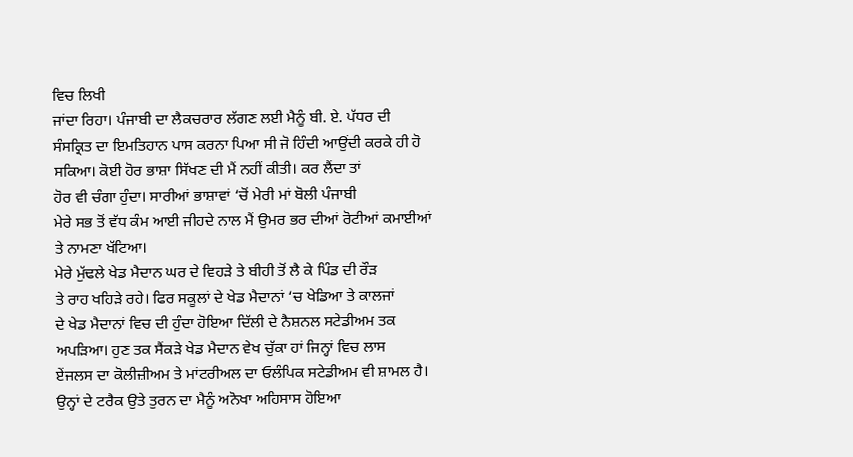ਵਿਚ ਲਿਖੀ
ਜਾਂਦਾ ਰਿਹਾ। ਪੰਜਾਬੀ ਦਾ ਲੈਕਚਰਾਰ ਲੱਗਣ ਲਈ ਮੈਨੂੰ ਬੀ. ਏ. ਪੱਧਰ ਦੀ
ਸੰਸਕ੍ਰਿਤ ਦਾ ਇਮਤਿਹਾਨ ਪਾਸ ਕਰਨਾ ਪਿਆ ਸੀ ਜੋ ਹਿੰਦੀ ਆਉਂਦੀ ਕਰਕੇ ਹੀ ਹੋ
ਸਕਿਆ। ਕੋਈ ਹੋਰ ਭਾਸ਼ਾ ਸਿੱਖਣ ਦੀ ਮੈਂ ਨਹੀਂ ਕੀਤੀ। ਕਰ ਲੈਂਦਾ ਤਾਂ
ਹੋਰ ਵੀ ਚੰਗਾ ਹੁੰਦਾ। ਸਾਰੀਆਂ ਭਾਸ਼ਾਵਾਂ ‘ਚੋਂ ਮੇਰੀ ਮਾਂ ਬੋਲੀ ਪੰਜਾਬੀ
ਮੇਰੇ ਸਭ ਤੋਂ ਵੱਧ ਕੰਮ ਆਈ ਜੀਹਦੇ ਨਾਲ ਮੈਂ ਉਮਰ ਭਰ ਦੀਆਂ ਰੋਟੀਆਂ ਕਮਾਈਆਂ
ਤੇ ਨਾਮਣਾ ਖੱਟਿਆ।
ਮੇਰੇ ਮੁੱਢਲੇ ਖੇਡ ਮੈਦਾਨ ਘਰ ਦੇ ਵਿਹੜੇ ਤੇ ਬੀਹੀ ਤੋਂ ਲੈ ਕੇ ਪਿੰਡ ਦੀ ਰੌੜ
ਤੇ ਰਾਹ ਖਹਿੜੇ ਰਹੇ। ਫਿਰ ਸਕੂਲਾਂ ਦੇ ਖੇਡ ਮੈਦਾਨਾਂ ‘ਚ ਖੇਡਿਆ ਤੇ ਕਾਲਜਾਂ
ਦੇ ਖੇਡ ਮੈਦਾਨਾਂ ਵਿਚ ਦੀ ਹੁੰਦਾ ਹੋਇਆ ਦਿੱਲੀ ਦੇ ਨੈਸ਼ਨਲ ਸਟੇਡੀਅਮ ਤਕ
ਅਪੜਿਆ। ਹੁਣ ਤਕ ਸੈਂਕੜੇ ਖੇਡ ਮੈਦਾਨ ਵੇਖ ਚੁੱਕਾ ਹਾਂ ਜਿਨ੍ਹਾਂ ਵਿਚ ਲਾਸ
ਏਂਜਲਸ ਦਾ ਕੋਲੀਜ਼ੀਅਮ ਤੇ ਮਾਂਟਰੀਅਲ ਦਾ ਓਲੰਪਿਕ ਸਟੇਡੀਅਮ ਵੀ ਸ਼ਾਮਲ ਹੈ।
ਉਨ੍ਹਾਂ ਦੇ ਟਰੈਕ ਉਤੇ ਤੁਰਨ ਦਾ ਮੈਨੂੰ ਅਨੋਖਾ ਅਹਿਸਾਸ ਹੋਇਆ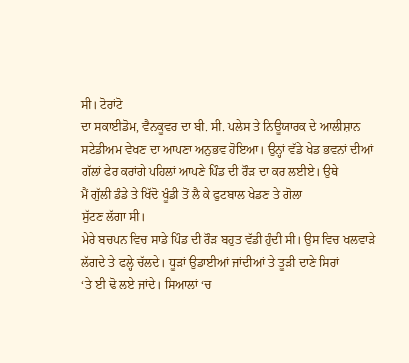ਸੀ। ਟੋਰਾਂਟੋ
ਦਾ ਸਕਾਈਡੋਮ, ਵੈਨਕੂਵਰ ਦਾ ਬੀ. ਸੀ. ਪਲੇਸ ਤੇ ਨਿਊਯਾਰਕ ਦੇ ਆਲੀਸ਼ਾਨ
ਸਟੇਡੀਅਮ ਵੇਖਣ ਦਾ ਆਪਣਾ ਅਨੁਭਵ ਹੋਇਆ। ਉਨ੍ਹਾਂ ਵੱਡੇ ਖੇਡ ਭਵਨਾਂ ਦੀਆਂ
ਗੱਲਾਂ ਫੇਰ ਕਰਾਂਗੇ ਪਹਿਲਾਂ ਆਪਣੇ ਪਿੰਡ ਦੀ ਰੌੜ ਦਾ ਕਰ ਲਈਏ। ਉਥੇ
ਮੈਂ ਗੁੱਲੀ ਡੰਡੇ ਤੇ ਖਿੱਦੋ ਖੂੰਡੀ ਤੋਂ ਲੈ ਕੇ ਫੁਟਬਾਲ ਖੇਡਣ ਤੇ ਗੋਲਾ
ਸੁੱਟਣ ਲੱਗਾ ਸੀ।
ਮੇਰੇ ਬਚਪਨ ਵਿਚ ਸਾਡੇ ਪਿੰਡ ਦੀ ਰੌੜ ਬਹੁਤ ਵੱਡੀ ਹੁੰਦੀ ਸੀ। ਉਸ ਵਿਚ ਖਲਵਾੜੇ
ਲੱਗਦੇ ਤੇ ਫਲ੍ਹੇ ਚੱਲਦੇ। ਧੂੜਾਂ ਉਡਾਈਆਂ ਜਾਂਦੀਆਂ ਤੇ ਤੂੜੀ ਦਾਣੇ ਸਿਰਾਂ
‘ਤੇ ਈ ਢੋ ਲਏ ਜਾਂਦੇ। ਸਿਆਲਾਂ ‘ਚ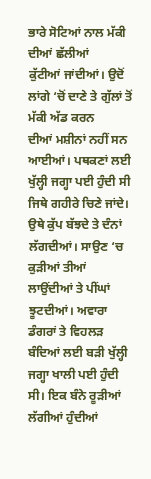ਭਾਰੇ ਸੋਟਿਆਂ ਨਾਲ ਮੱਕੀ ਦੀਆਂ ਛੱਲੀਆਂ
ਕੁੱਟੀਆਂ ਜਾਂਦੀਆਂ। ਉਦੋਂ ਲਾਂਗੇ ‘ਚੋਂ ਦਾਣੇ ਤੇ ਗੁੱਲਾਂ ਤੋਂ ਮੱਕੀ ਅੱਡ ਕਰਨ
ਦੀਆਂ ਮਸ਼ੀਨਾਂ ਨਹੀਂ ਸਨ ਆਈਆਂ। ਪਥਕਣਾਂ ਲਈ ਖੁੱਲ੍ਹੀ ਜਗ੍ਹਾ ਪਈ ਹੁੰਦੀ ਸੀ
ਜਿਥੇ ਗਹੀਰੇ ਚਿਣੇ ਜਾਂਦੇ। ਉਥੇ ਕੁੱਪ ਬੱਝਦੇ ਤੇ ਦੰਨਾਂ ਲੱਗਦੀਆਂ। ਸਾਉਣ ‘ਚ
ਕੁੜੀਆਂ ਤੀਆਂ ਲਾਉਂਦੀਆਂ ਤੇ ਪੀਂਘਾਂ ਝੂਟਦੀਆਂ। ਅਵਾਰਾ ਡੰਗਰਾਂ ਤੇ ਵਿਹਲੜ
ਬੰਦਿਆਂ ਲਈ ਬੜੀ ਖੁੱਲ੍ਹੀ ਜਗ੍ਹਾ ਖਾਲੀ ਪਈ ਹੁੰਦੀ ਸੀ। ਇਕ ਬੰਨੇ ਰੂੜੀਆਂ
ਲੱਗੀਆਂ ਹੁੰਦੀਆਂ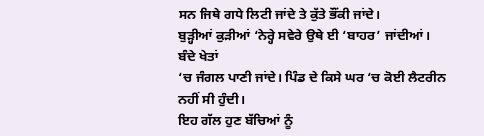ਸਨ ਜਿਥੇ ਗਧੇ ਲਿਟੀ ਜਾਂਦੇ ਤੇ ਕੁੱਤੇ ਭੌਂਕੀ ਜਾਂਦੇ।
ਬੁੜ੍ਹੀਆਂ ਕੁੜੀਆਂ ‘ਨੇਰ੍ਹੇ ਸਵੇਰੇ ਉਥੇ ਈ ‘ਬਾਹਰ’ ਜਾਂਦੀਆਂ। ਬੰਦੇ ਖੇਤਾਂ
‘ਚ ਜੰਗਲ ਪਾਣੀ ਜਾਂਦੇ। ਪਿੰਡ ਦੇ ਕਿਸੇ ਘਰ ‘ਚ ਕੋਈ ਲੈਟਰੀਨ ਨਹੀਂ ਸੀ ਹੁੰਦੀ।
ਇਹ ਗੱਲ ਹੁਣ ਬੱਚਿਆਂ ਨੂੰ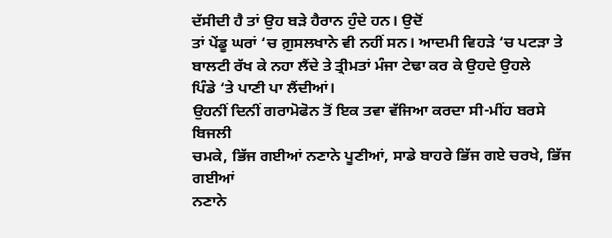ਦੱਸੀਦੀ ਹੈ ਤਾਂ ਉਹ ਬੜੇ ਹੈਰਾਨ ਹੁੰਦੇ ਹਨ। ਉਦੋਂ
ਤਾਂ ਪੇਂਡੂ ਘਰਾਂ ‘ਚ ਗ਼ੁਸਲਖਾਨੇ ਵੀ ਨਹੀਂ ਸਨ। ਆਦਮੀ ਵਿਹੜੇ ‘ਚ ਪਟੜਾ ਤੇ
ਬਾਲਟੀ ਰੱਖ ਕੇ ਨਹਾ ਲੈਂਦੇ ਤੇ ਤ੍ਰੀਮਤਾਂ ਮੰਜਾ ਟੇਢਾ ਕਰ ਕੇ ਉਹਦੇ ਉਹਲੇ
ਪਿੰਡੇ ‘ਤੇ ਪਾਣੀ ਪਾ ਲੈਂਦੀਆਂ।
ਉਹਨੀਂ ਦਿਨੀਂ ਗਰਾਮੋਫੋਨ ਤੋਂ ਇਕ ਤਵਾ ਵੱਜਿਆ ਕਰਦਾ ਸੀ-ਮੀਂਹ ਬਰਸੇ ਬਿਜਲੀ
ਚਮਕੇ, ਭਿੱਜ ਗਈਆਂ ਨਣਾਨੇ ਪੂਣੀਆਂ, ਸਾਡੇ ਬਾਹਰੇ ਭਿੱਜ ਗਏ ਚਰਖੇ, ਭਿੱਜ ਗਈਆਂ
ਨਣਾਨੇ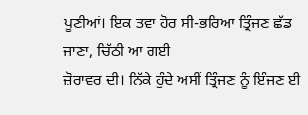ਪੂਣੀਆਂ। ਇਕ ਤਵਾ ਹੋਰ ਸੀ-ਭਰਿਆ ਤ੍ਰਿੰਜਣ ਛੱਡ ਜਾਣਾ, ਚਿੱਠੀ ਆ ਗਈ
ਜ਼ੋਰਾਵਰ ਦੀ। ਨਿੱਕੇ ਹੁੰਦੇ ਅਸੀਂ ਤ੍ਰਿੰਜਣ ਨੂੰ ਇੰਜਣ ਈ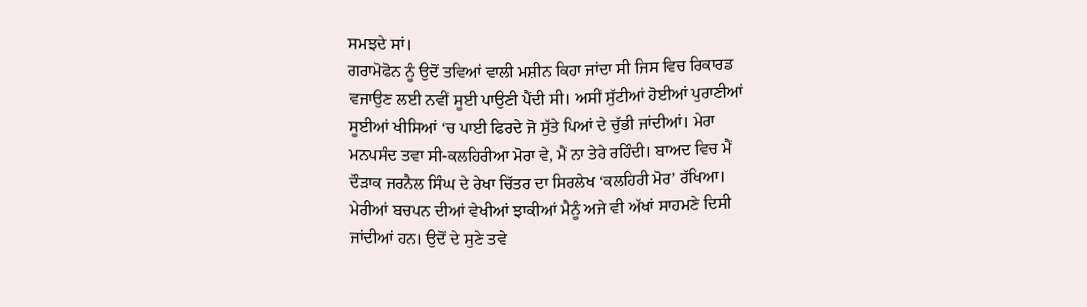ਸਮਝਦੇ ਸਾਂ।
ਗਰਾਮੋਫੋਨ ਨੂੰ ਉਦੋਂ ਤਵਿਆਂ ਵਾਲੀ ਮਸ਼ੀਨ ਕਿਹਾ ਜਾਂਦਾ ਸੀ ਜਿਸ ਵਿਚ ਰਿਕਾਰਡ
ਵਜਾਉਣ ਲਈ ਨਵੀਂ ਸੂਈ ਪਾਉਣੀ ਪੈਂਦੀ ਸੀ। ਅਸੀਂ ਸੁੱਟੀਆਂ ਹੋਈਆਂ ਪੁਰਾਣੀਆਂ
ਸੂਈਆਂ ਖੀਸਿਆਂ ‘ਚ ਪਾਈ ਫਿਰਦੇ ਜੋ ਸੁੱਤੇ ਪਿਆਂ ਦੇ ਚੁੱਭੀ ਜਾਂਦੀਆਂ। ਮੇਰਾ
ਮਨਪਸੰਦ ਤਵਾ ਸੀ-ਕਲਹਿਰੀਆ ਮੋਰਾ ਵੇ, ਮੈਂ ਨਾ ਤੇਰੇ ਰਹਿੰਦੀ। ਬਾਅਦ ਵਿਚ ਮੈਂ
ਦੌੜਾਕ ਜਰਨੈਲ ਸਿੰਘ ਦੇ ਰੇਖਾ ਚਿੱਤਰ ਦਾ ਸਿਰਲੇਖ ‘ਕਲਹਿਰੀ ਮੋਰ’ ਰੱਖਿਆ।
ਮੇਰੀਆਂ ਬਚਪਨ ਦੀਆਂ ਵੇਖੀਆਂ ਝਾਕੀਆਂ ਮੈਨੂੰ ਅਜੇ ਵੀ ਅੱਖਾਂ ਸਾਹਮਣੇ ਦਿਸੀ
ਜਾਂਦੀਆਂ ਹਨ। ਉਦੋਂ ਦੇ ਸੁਣੇ ਤਵੇ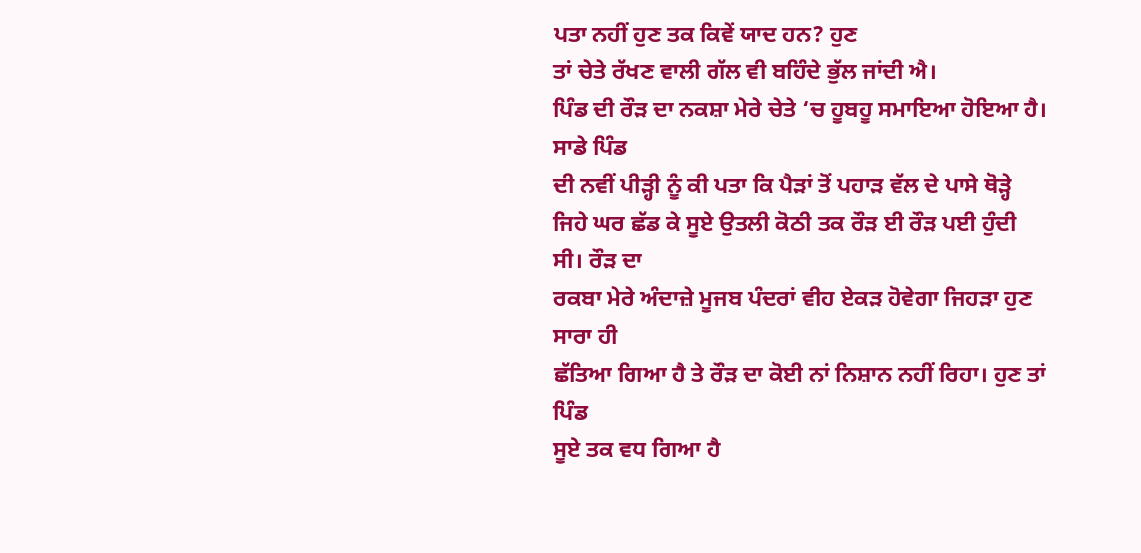ਪਤਾ ਨਹੀਂ ਹੁਣ ਤਕ ਕਿਵੇਂ ਯਾਦ ਹਨ? ਹੁਣ
ਤਾਂ ਚੇਤੇ ਰੱਖਣ ਵਾਲੀ ਗੱਲ ਵੀ ਬਹਿੰਦੇ ਭੁੱਲ ਜਾਂਦੀ ਐ।
ਪਿੰਡ ਦੀ ਰੌੜ ਦਾ ਨਕਸ਼ਾ ਮੇਰੇ ਚੇਤੇ ‘ਚ ਹੂਬਹੂ ਸਮਾਇਆ ਹੋਇਆ ਹੈ। ਸਾਡੇ ਪਿੰਡ
ਦੀ ਨਵੀਂ ਪੀੜ੍ਹੀ ਨੂੰ ਕੀ ਪਤਾ ਕਿ ਪੈੜਾਂ ਤੋਂ ਪਹਾੜ ਵੱਲ ਦੇ ਪਾਸੇ ਥੋੜ੍ਹੇ
ਜਿਹੇ ਘਰ ਛੱਡ ਕੇ ਸੂਏ ਉਤਲੀ ਕੋਠੀ ਤਕ ਰੌੜ ਈ ਰੌੜ ਪਈ ਹੁੰਦੀ ਸੀ। ਰੌੜ ਦਾ
ਰਕਬਾ ਮੇਰੇ ਅੰਦਾਜ਼ੇ ਮੂਜਬ ਪੰਦਰਾਂ ਵੀਹ ਏਕੜ ਹੋਵੇਗਾ ਜਿਹੜਾ ਹੁਣ ਸਾਰਾ ਹੀ
ਛੱਤਿਆ ਗਿਆ ਹੈ ਤੇ ਰੌੜ ਦਾ ਕੋਈ ਨਾਂ ਨਿਸ਼ਾਨ ਨਹੀਂ ਰਿਹਾ। ਹੁਣ ਤਾਂ ਪਿੰਡ
ਸੂਏ ਤਕ ਵਧ ਗਿਆ ਹੈ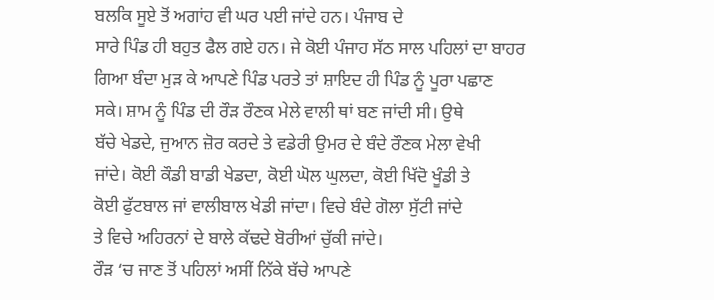ਬਲਕਿ ਸੂਏ ਤੋਂ ਅਗਾਂਹ ਵੀ ਘਰ ਪਈ ਜਾਂਦੇ ਹਨ। ਪੰਜਾਬ ਦੇ
ਸਾਰੇ ਪਿੰਡ ਹੀ ਬਹੁਤ ਫੈਲ ਗਏ ਹਨ। ਜੇ ਕੋਈ ਪੰਜਾਹ ਸੱਠ ਸਾਲ ਪਹਿਲਾਂ ਦਾ ਬਾਹਰ
ਗਿਆ ਬੰਦਾ ਮੁੜ ਕੇ ਆਪਣੇ ਪਿੰਡ ਪਰਤੇ ਤਾਂ ਸ਼ਾਇਦ ਹੀ ਪਿੰਡ ਨੂੰ ਪੂਰਾ ਪਛਾਣ
ਸਕੇ। ਸ਼ਾਮ ਨੂੰ ਪਿੰਡ ਦੀ ਰੌੜ ਰੌਣਕ ਮੇਲੇ ਵਾਲੀ ਥਾਂ ਬਣ ਜਾਂਦੀ ਸੀ। ਉਥੇ
ਬੱਚੇ ਖੇਡਦੇ, ਜੁਆਨ ਜ਼ੋਰ ਕਰਦੇ ਤੇ ਵਡੇਰੀ ਉਮਰ ਦੇ ਬੰਦੇ ਰੌਣਕ ਮੇਲਾ ਵੇਖੀ
ਜਾਂਦੇ। ਕੋਈ ਕੌਡੀ ਬਾਡੀ ਖੇਡਦਾ, ਕੋਈ ਘੋਲ ਘੁਲਦਾ, ਕੋਈ ਖਿੱਦੋ ਖੂੰਡੀ ਤੇ
ਕੋਈ ਫੁੱਟਬਾਲ ਜਾਂ ਵਾਲੀਬਾਲ ਖੇਡੀ ਜਾਂਦਾ। ਵਿਚੇ ਬੰਦੇ ਗੋਲਾ ਸੁੱਟੀ ਜਾਂਦੇ
ਤੇ ਵਿਚੇ ਅਹਿਰਨਾਂ ਦੇ ਬਾਲੇ ਕੱਢਦੇ ਬੋਰੀਆਂ ਚੁੱਕੀ ਜਾਂਦੇ।
ਰੌੜ ‘ਚ ਜਾਣ ਤੋਂ ਪਹਿਲਾਂ ਅਸੀਂ ਨਿੱਕੇ ਬੱਚੇ ਆਪਣੇ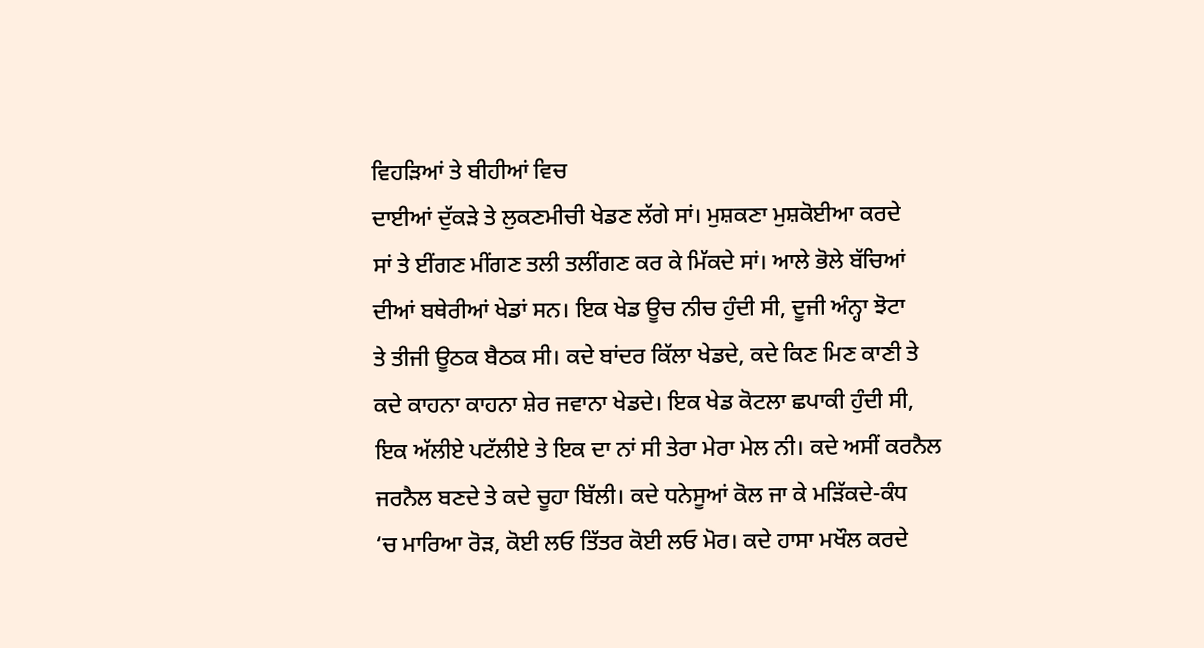ਵਿਹੜਿਆਂ ਤੇ ਬੀਹੀਆਂ ਵਿਚ
ਦਾਈਆਂ ਦੁੱਕੜੇ ਤੇ ਲੁਕਣਮੀਚੀ ਖੇਡਣ ਲੱਗੇ ਸਾਂ। ਮੁਸ਼ਕਣਾ ਮੁਸ਼ਕੋਈਆ ਕਰਦੇ
ਸਾਂ ਤੇ ਈਂਗਣ ਮੀਂਗਣ ਤਲੀ ਤਲੀਂਗਣ ਕਰ ਕੇ ਮਿੱਕਦੇ ਸਾਂ। ਆਲੇ ਭੋਲੇ ਬੱਚਿਆਂ
ਦੀਆਂ ਬਥੇਰੀਆਂ ਖੇਡਾਂ ਸਨ। ਇਕ ਖੇਡ ਊਚ ਨੀਚ ਹੁੰਦੀ ਸੀ, ਦੂਜੀ ਅੰਨ੍ਹਾ ਝੋਟਾ
ਤੇ ਤੀਜੀ ਊਠਕ ਬੈਠਕ ਸੀ। ਕਦੇ ਬਾਂਦਰ ਕਿੱਲਾ ਖੇਡਦੇ, ਕਦੇ ਕਿਣ ਮਿਣ ਕਾਣੀ ਤੇ
ਕਦੇ ਕਾਹਨਾ ਕਾਹਨਾ ਸ਼ੇਰ ਜਵਾਨਾ ਖੇਡਦੇ। ਇਕ ਖੇਡ ਕੋਟਲਾ ਛਪਾਕੀ ਹੁੰਦੀ ਸੀ,
ਇਕ ਅੱਲੀਏ ਪਟੱਲੀਏ ਤੇ ਇਕ ਦਾ ਨਾਂ ਸੀ ਤੇਰਾ ਮੇਰਾ ਮੇਲ ਨੀ। ਕਦੇ ਅਸੀਂ ਕਰਨੈਲ
ਜਰਨੈਲ ਬਣਦੇ ਤੇ ਕਦੇ ਚੂਹਾ ਬਿੱਲੀ। ਕਦੇ ਧਨੇਸੂਆਂ ਕੋਲ ਜਾ ਕੇ ਮੜਿੱਕਦੇ-ਕੰਧ
‘ਚ ਮਾਰਿਆ ਰੋੜ, ਕੋਈ ਲਓ ਤਿੱਤਰ ਕੋਈ ਲਓ ਮੋਰ। ਕਦੇ ਹਾਸਾ ਮਖੌਲ ਕਰਦੇ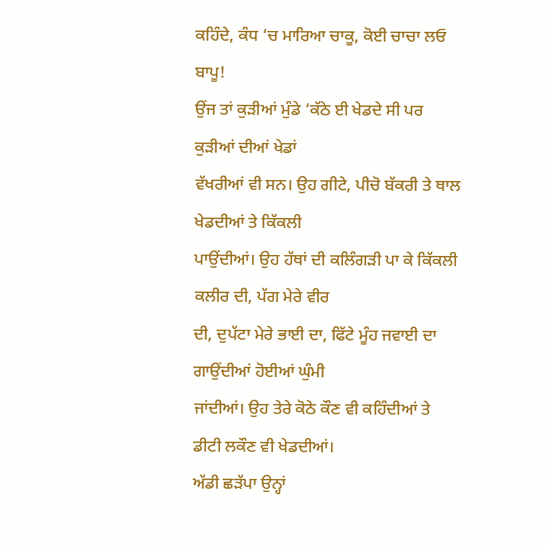ਕਹਿੰਦੇ, ਕੰਧ ‘ਚ ਮਾਰਿਆ ਚਾਕੂ, ਕੋਈ ਚਾਚਾ ਲਓ ਬਾਪੂ!
ਉਂਜ ਤਾਂ ਕੁੜੀਆਂ ਮੁੰਡੇ ‘ਕੱਠੇ ਈ ਖੇਡਦੇ ਸੀ ਪਰ ਕੁੜੀਆਂ ਦੀਆਂ ਖੇਡਾਂ
ਵੱਖਰੀਆਂ ਵੀ ਸਨ। ਉਹ ਗੀਟੇ, ਪੀਚੋ ਬੱਕਰੀ ਤੇ ਥਾਲ ਖੇਡਦੀਆਂ ਤੇ ਕਿੱਕਲੀ
ਪਾਉਂਦੀਆਂ। ਉਹ ਹੱਥਾਂ ਦੀ ਕਲਿੰਗੜੀ ਪਾ ਕੇ ਕਿੱਕਲੀ ਕਲੀਰ ਦੀ, ਪੱਗ ਮੇਰੇ ਵੀਰ
ਦੀ, ਦੁਪੱਟਾ ਮੇਰੇ ਭਾਈ ਦਾ, ਫਿੱਟੇ ਮੂੰਹ ਜਵਾਈ ਦਾ ਗਾਉਂਦੀਆਂ ਹੋਈਆਂ ਘੁੰਮੀ
ਜਾਂਦੀਆਂ। ਉਹ ਤੇਰੇ ਕੋਠੇ ਕੌਣ ਵੀ ਕਹਿੰਦੀਆਂ ਤੇ ਡੀਟੀ ਲਕੌਣ ਵੀ ਖੇਡਦੀਆਂ।
ਅੱਡੀ ਛੜੱਪਾ ਉਨ੍ਹਾਂ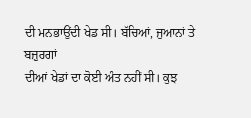ਦੀ ਮਨਭਾਉਂਦੀ ਖੇਡ ਸੀ। ਬੱਚਿਆਂ, ਜੁਆਨਾਂ ਤੇ ਬਜ਼ੁਰਗਾਂ
ਦੀਆਂ ਖੇਡਾਂ ਦਾ ਕੋਈ ਅੰਤ ਨਹੀਂ ਸੀ। ਕੁਝ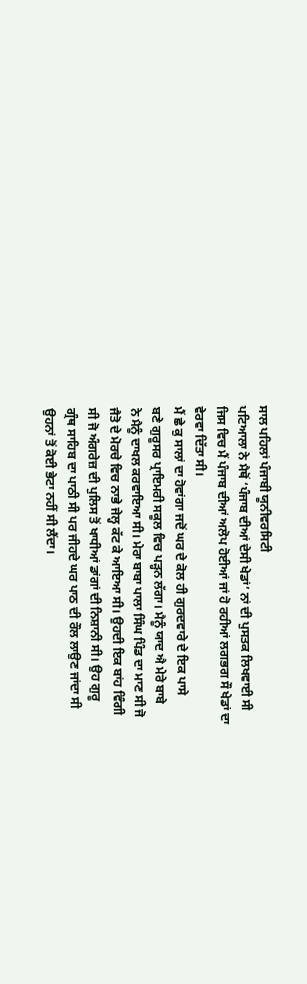ਸਾਲ ਪਹਿਲਾਂ ਪੰਜਾਬੀ ਯੂਨੀਵਰਸਿਟੀ
ਪਟਿਆਲਾ ਨੇ ਮੈਥੋਂ ‘ਪੰਜਾਬ ਦੀਆਂ ਦੇਸੀ ਖੇਡਾਂ’ ਨਾਂ ਦੀ ਪੁਸਤਕ ਲਿਖਵਾਈ ਸੀ
ਜਿਸ ਵਿਚ ਮੈਂ ਪੰਜਾਬ ਦੀਆਂ ਅਲੋਪ ਹੋਈਆਂ ਜਾਂ ਹੋ ਰਹੀਆਂ ਲਗਭਗ ਸੌ ਖੇਡਾਂ ਦਾ
ਵੇਰਵਾ ਦਿੱਤਾ ਸੀ।
ਮੈਂ ਛੇ ਕੁ ਸਾਲਾਂ ਦਾ ਹੋਵਾਂਗਾ ਜਦੋਂ ਘਰ ਦੇ ਕੋਲ ਹੀ ਗੁਰਦਵਾਰੇ ਦੇ ਇਕ ਪਾਸੇ
ਬਣੇ ਗੁਰੂਸਰ ਪ੍ਰਾਇਮਰੀ ਸਕੂਲ ਵਿਚ ਪੜ੍ਹਨ ਲੱਗਾ। ਮੈਨੂੰ ਯਾਦ ਐ ਮੇਰੇ ਬਾਬੇ
ਨੇ ਮੈਨੂੰ ਦਾਖਲ ਕਰਵਾਇਆ ਸੀ। ਮੇਰਾ ਬਾਬਾ ਪਾਲਾ ਸਿੰਘ ਪਿੰਡ ਦਾ ਮਾਣ ਸੀ ਜੋ
ਜੈਤੋ ਦੇ ਮੋਰਚੇ ਵਿਚ ਨਾਭੇ ਜੇਲ੍ਹ ਕੱਟ ਕੇ ਆਇਆ ਸੀ। ਉਹਦੀ ਇਕ ਬਾਂਹ ਵਿੰਗੀ
ਸੀ ਜੋ ਅੰਗਰੇਜ਼ ਦੀ ਪੁਲਿਸ ਤੋਂ ਖਾਧੀਆਂ ਡਾਂਗਾਂ ਦੀ ਨਿਸ਼ਾਨੀ ਸੀ। ਉਹ ਗੁਰੂ
ਗ੍ਰੰਥ ਸਾਹਿਬ ਦਾ ਪਾਠੀ ਸੀ ਪਰ ਜੀਹਦੇ ਘਰ ਪਾਠ ਦੀ ਰੌਲ ਲਾਉਣ ਜਾਂਦਾ ਸੀ
ਉਹਨਾਂ ਤੋਂ ਕੋਈ ਭੇਟਾ ਨਹੀਂ ਸੀ ਲੈਂਦਾ।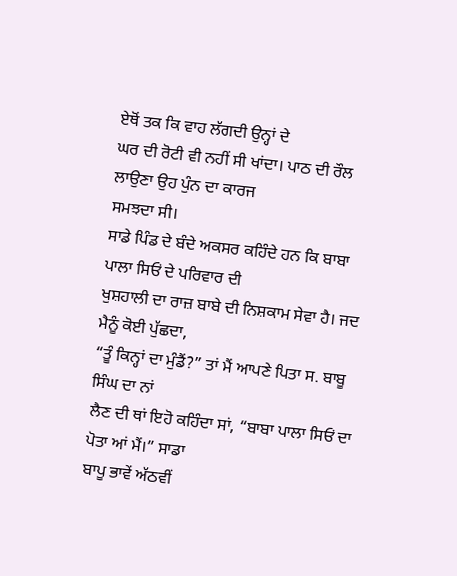ਏਥੋਂ ਤਕ ਕਿ ਵਾਹ ਲੱਗਦੀ ਉਨ੍ਹਾਂ ਦੇ
ਘਰ ਦੀ ਰੋਟੀ ਵੀ ਨਹੀਂ ਸੀ ਖਾਂਦਾ। ਪਾਠ ਦੀ ਰੌਲ ਲਾਉਣਾ ਉਹ ਪੁੰਨ ਦਾ ਕਾਰਜ
ਸਮਝਦਾ ਸੀ।
ਸਾਡੇ ਪਿੰਡ ਦੇ ਬੰਦੇ ਅਕਸਰ ਕਹਿੰਦੇ ਹਨ ਕਿ ਬਾਬਾ ਪਾਲਾ ਸਿਓਂ ਦੇ ਪਰਿਵਾਰ ਦੀ
ਖੁਸ਼ਹਾਲੀ ਦਾ ਰਾਜ਼ ਬਾਬੇ ਦੀ ਨਿਸ਼ਕਾਮ ਸੇਵਾ ਹੈ। ਜਦ ਮੈਨੂੰ ਕੋਈ ਪੁੱਛਦਾ,
“ਤੂੰ ਕਿਨ੍ਹਾਂ ਦਾ ਮੁੰਡੈਂ?” ਤਾਂ ਮੈਂ ਆਪਣੇ ਪਿਤਾ ਸ. ਬਾਬੂ ਸਿੰਘ ਦਾ ਨਾਂ
ਲੈਣ ਦੀ ਥਾਂ ਇਹੋ ਕਹਿੰਦਾ ਸਾਂ, “ਬਾਬਾ ਪਾਲਾ ਸਿਓਂ ਦਾ ਪੋਤਾ ਆਂ ਮੈਂ।” ਸਾਡਾ
ਬਾਪੂ ਭਾਵੇਂ ਅੱਠਵੀਂ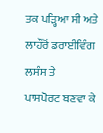ਤਕ ਪੜ੍ਹਿਆ ਸੀ ਅਤੇ ਲਾਹੌਰੋਂ ਡਰਾਈਵਿੰਗ ਲਸੰਸ ਤੇ
ਪਾਸਪੋਰਟ ਬਣਵਾ ਕੇ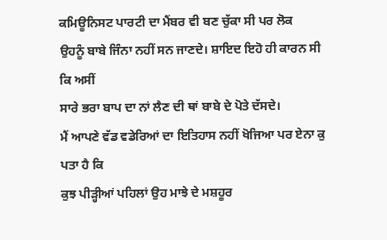ਕਮਿਊਨਿਸਟ ਪਾਰਟੀ ਦਾ ਮੈਂਬਰ ਵੀ ਬਣ ਚੁੱਕਾ ਸੀ ਪਰ ਲੋਕ
ਉਹਨੂੰ ਬਾਬੇ ਜਿੰਨਾ ਨਹੀਂ ਸਨ ਜਾਣਦੇ। ਸ਼ਾਇਦ ਇਹੋ ਹੀ ਕਾਰਨ ਸੀ ਕਿ ਅਸੀਂ
ਸਾਰੇ ਭਰਾ ਬਾਪ ਦਾ ਨਾਂ ਲੈਣ ਦੀ ਥਾਂ ਬਾਬੇ ਦੇ ਪੋਤੇ ਦੱਸਦੇ।
ਮੈਂ ਆਪਣੇ ਵੱਡ ਵਡੇਰਿਆਂ ਦਾ ਇਤਿਹਾਸ ਨਹੀਂ ਖੋਜਿਆ ਪਰ ਏਨਾ ਕੁ ਪਤਾ ਹੈ ਕਿ
ਕੁਝ ਪੀੜ੍ਹੀਆਂ ਪਹਿਲਾਂ ਉਹ ਮਾਝੇ ਦੇ ਮਸ਼ਹੂਰ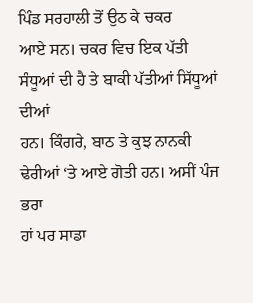ਪਿੰਡ ਸਰਹਾਲੀ ਤੋਂ ਉਠ ਕੇ ਚਕਰ
ਆਏ ਸਨ। ਚਕਰ ਵਿਚ ਇਕ ਪੱਤੀ ਸੰਧੂਆਂ ਦੀ ਹੈ ਤੇ ਬਾਕੀ ਪੱਤੀਆਂ ਸਿੱਧੂਆਂ ਦੀਆਂ
ਹਨ। ਕਿੰਗਰੇ, ਬਾਠ ਤੇ ਕੁਝ ਨਾਨਕੀ ਢੇਰੀਆਂ ‘ਤੇ ਆਏ ਗੋਤੀ ਹਨ। ਅਸੀਂ ਪੰਜ ਭਰਾ
ਹਾਂ ਪਰ ਸਾਡਾ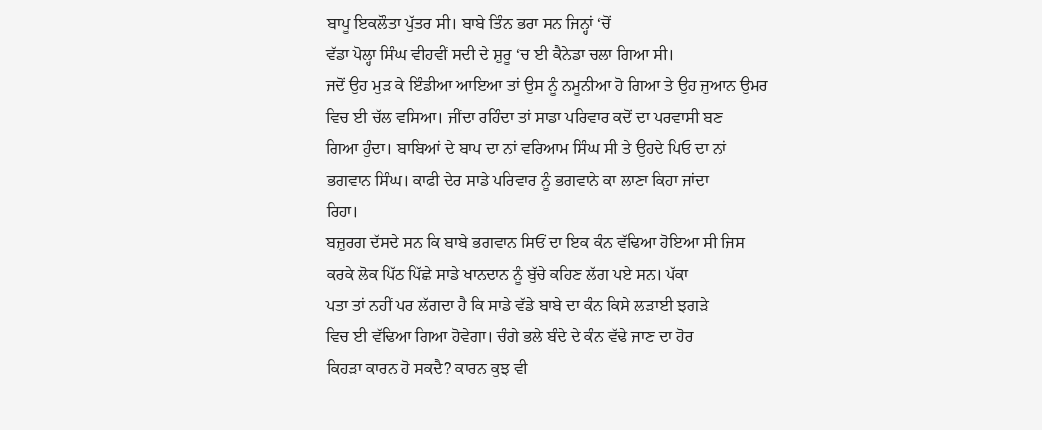ਬਾਪੂ ਇਕਲੌਤਾ ਪੁੱਤਰ ਸੀ। ਬਾਬੇ ਤਿੰਨ ਭਰਾ ਸਨ ਜਿਨ੍ਹਾਂ ‘ਚੋਂ
ਵੱਡਾ ਪੋਲ੍ਹਾ ਸਿੰਘ ਵੀਹਵੀਂ ਸਦੀ ਦੇ ਸ਼ੁਰੂ ‘ਚ ਈ ਕੈਨੇਡਾ ਚਲਾ ਗਿਆ ਸੀ।
ਜਦੋਂ ਉਹ ਮੁੜ ਕੇ ਇੰਡੀਆ ਆਇਆ ਤਾਂ ਉਸ ਨੂੰ ਨਮੂਨੀਆ ਹੋ ਗਿਆ ਤੇ ਉਹ ਜੁਆਨ ਉਮਰ
ਵਿਚ ਈ ਚੱਲ ਵਸਿਆ। ਜੀਂਦਾ ਰਹਿੰਦਾ ਤਾਂ ਸਾਡਾ ਪਰਿਵਾਰ ਕਦੋਂ ਦਾ ਪਰਵਾਸੀ ਬਣ
ਗਿਆ ਹੁੰਦਾ। ਬਾਬਿਆਂ ਦੇ ਬਾਪ ਦਾ ਨਾਂ ਵਰਿਆਮ ਸਿੰਘ ਸੀ ਤੇ ਉਹਦੇ ਪਿਓ ਦਾ ਨਾਂ
ਭਗਵਾਨ ਸਿੰਘ। ਕਾਫੀ ਦੇਰ ਸਾਡੇ ਪਰਿਵਾਰ ਨੂੰ ਭਗਵਾਨੇ ਕਾ ਲਾਣਾ ਕਿਹਾ ਜਾਂਦਾ
ਰਿਹਾ।
ਬਜ਼ੁਰਗ ਦੱਸਦੇ ਸਨ ਕਿ ਬਾਬੇ ਭਗਵਾਨ ਸਿਓਂ ਦਾ ਇਕ ਕੰਨ ਵੱਢਿਆ ਹੋਇਆ ਸੀ ਜਿਸ
ਕਰਕੇ ਲੋਕ ਪਿੱਠ ਪਿੱਛੇ ਸਾਡੇ ਖਾਨਦਾਨ ਨੂੰ ਬੁੱਚੇ ਕਹਿਣ ਲੱਗ ਪਏ ਸਨ। ਪੱਕਾ
ਪਤਾ ਤਾਂ ਨਹੀਂ ਪਰ ਲੱਗਦਾ ਹੈ ਕਿ ਸਾਡੇ ਵੱਡੇ ਬਾਬੇ ਦਾ ਕੰਨ ਕਿਸੇ ਲੜਾਈ ਝਗੜੇ
ਵਿਚ ਈ ਵੱਢਿਆ ਗਿਆ ਹੋਵੇਗਾ। ਚੰਗੇ ਭਲੇ ਬੰਦੇ ਦੇ ਕੰਨ ਵੱਢੇ ਜਾਣ ਦਾ ਹੋਰ
ਕਿਹੜਾ ਕਾਰਨ ਹੋ ਸਕਦੈ? ਕਾਰਨ ਕੁਝ ਵੀ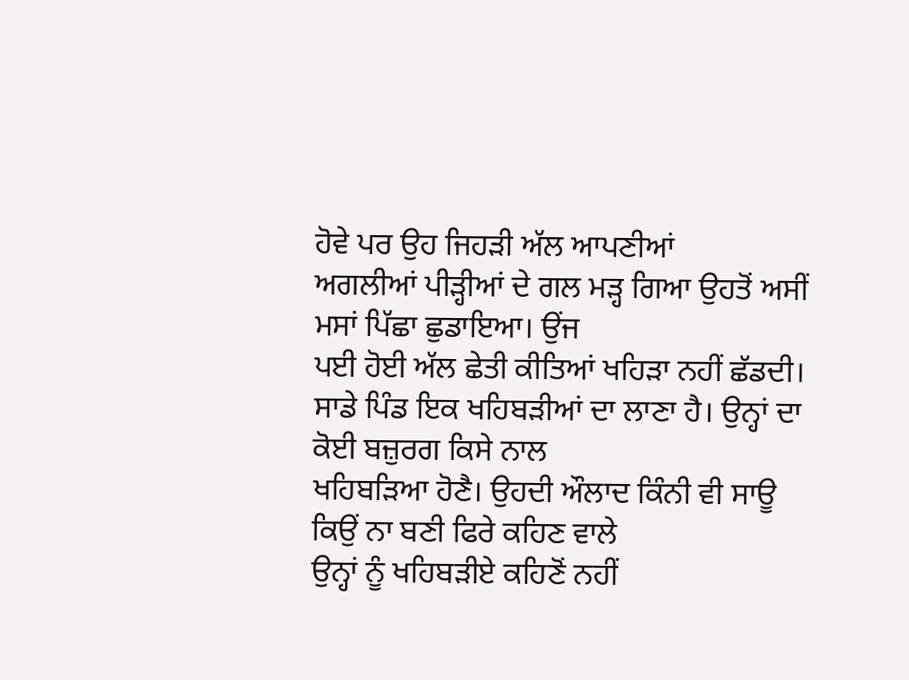ਹੋਵੇ ਪਰ ਉਹ ਜਿਹੜੀ ਅੱਲ ਆਪਣੀਆਂ
ਅਗਲੀਆਂ ਪੀੜ੍ਹੀਆਂ ਦੇ ਗਲ ਮੜ੍ਹ ਗਿਆ ਉਹਤੋਂ ਅਸੀਂ ਮਸਾਂ ਪਿੱਛਾ ਛੁਡਾਇਆ। ਉਂਜ
ਪਈ ਹੋਈ ਅੱਲ ਛੇਤੀ ਕੀਤਿਆਂ ਖਹਿੜਾ ਨਹੀਂ ਛੱਡਦੀ।
ਸਾਡੇ ਪਿੰਡ ਇਕ ਖਹਿਬੜੀਆਂ ਦਾ ਲਾਣਾ ਹੈ। ਉਨ੍ਹਾਂ ਦਾ ਕੋਈ ਬਜ਼ੁਰਗ ਕਿਸੇ ਨਾਲ
ਖਹਿਬੜਿਆ ਹੋਣੈ। ਉਹਦੀ ਔਲਾਦ ਕਿੰਨੀ ਵੀ ਸਾਊ ਕਿਉਂ ਨਾ ਬਣੀ ਫਿਰੇ ਕਹਿਣ ਵਾਲੇ
ਉਨ੍ਹਾਂ ਨੂੰ ਖਹਿਬੜੀਏ ਕਹਿਣੋਂ ਨਹੀਂ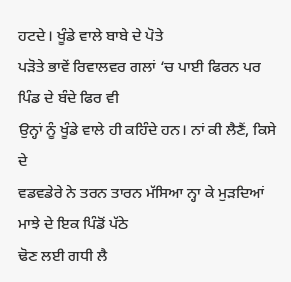ਹਟਦੇ। ਖੂੰਡੇ ਵਾਲੇ ਬਾਬੇ ਦੇ ਪੋਤੇ
ਪੜੋਤੇ ਭਾਵੇਂ ਰਿਵਾਲਵਰ ਗਲਾਂ ‘ਚ ਪਾਈ ਫਿਰਨ ਪਰ ਪਿੰਡ ਦੇ ਬੰਦੇ ਫਿਰ ਵੀ
ਉਨ੍ਹਾਂ ਨੂੰ ਖੂੰਡੇ ਵਾਲੇ ਹੀ ਕਹਿੰਦੇ ਹਨ। ਨਾਂ ਕੀ ਲੈਣੈਂ, ਕਿਸੇ ਦੇ
ਵਡਵਡੇਰੇ ਨੇ ਤਰਨ ਤਾਰਨ ਮੱਸਿਆ ਨ੍ਹਾ ਕੇ ਮੁੜਦਿਆਂ ਮਾਝੇ ਦੇ ਇਕ ਪਿੰਡੋਂ ਪੱਠੇ
ਢੋਣ ਲਈ ਗਧੀ ਲੈ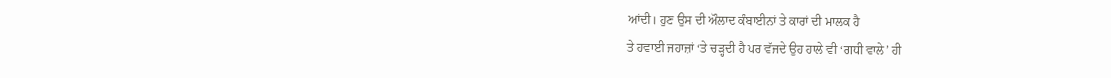ਆਂਦੀ। ਹੁਣ ਉਸ ਦੀ ਔਲਾਦ ਕੰਬਾਈਨਾਂ ਤੇ ਕਾਰਾਂ ਦੀ ਮਾਲਕ ਹੈ
ਤੇ ਹਵਾਈ ਜਹਾਜ਼ਾਂ ‘ਤੇ ਚੜ੍ਹਦੀ ਹੈ ਪਰ ਵੱਜਦੇ ਉਹ ਹਾਲੇ ਵੀ ‘ਗਧੀ ਵਾਲੇ’ ਹੀ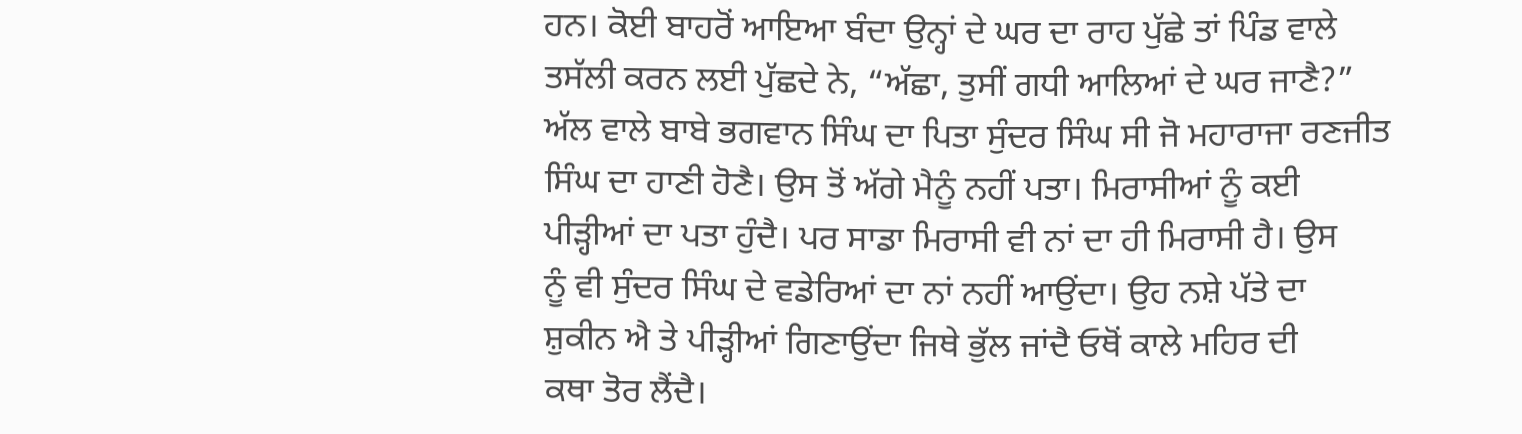ਹਨ। ਕੋਈ ਬਾਹਰੋਂ ਆਇਆ ਬੰਦਾ ਉਨ੍ਹਾਂ ਦੇ ਘਰ ਦਾ ਰਾਹ ਪੁੱਛੇ ਤਾਂ ਪਿੰਡ ਵਾਲੇ
ਤਸੱਲੀ ਕਰਨ ਲਈ ਪੁੱਛਦੇ ਨੇ, “ਅੱਛਾ, ਤੁਸੀਂ ਗਧੀ ਆਲਿਆਂ ਦੇ ਘਰ ਜਾਣੈ?”
ਅੱਲ ਵਾਲੇ ਬਾਬੇ ਭਗਵਾਨ ਸਿੰਘ ਦਾ ਪਿਤਾ ਸੁੰਦਰ ਸਿੰਘ ਸੀ ਜੋ ਮਹਾਰਾਜਾ ਰਣਜੀਤ
ਸਿੰਘ ਦਾ ਹਾਣੀ ਹੋਣੈ। ਉਸ ਤੋਂ ਅੱਗੇ ਮੈਨੂੰ ਨਹੀਂ ਪਤਾ। ਮਿਰਾਸੀਆਂ ਨੂੰ ਕਈ
ਪੀੜ੍ਹੀਆਂ ਦਾ ਪਤਾ ਹੁੰਦੈ। ਪਰ ਸਾਡਾ ਮਿਰਾਸੀ ਵੀ ਨਾਂ ਦਾ ਹੀ ਮਿਰਾਸੀ ਹੈ। ਉਸ
ਨੂੰ ਵੀ ਸੁੰਦਰ ਸਿੰਘ ਦੇ ਵਡੇਰਿਆਂ ਦਾ ਨਾਂ ਨਹੀਂ ਆਉਂਦਾ। ਉਹ ਨਸ਼ੇ ਪੱਤੇ ਦਾ
ਸ਼ੁਕੀਨ ਐ ਤੇ ਪੀੜ੍ਹੀਆਂ ਗਿਣਾਉਂਦਾ ਜਿਥੇ ਭੁੱਲ ਜਾਂਦੈ ਓਥੋਂ ਕਾਲੇ ਮਹਿਰ ਦੀ
ਕਥਾ ਤੋਰ ਲੈਂਦੈ।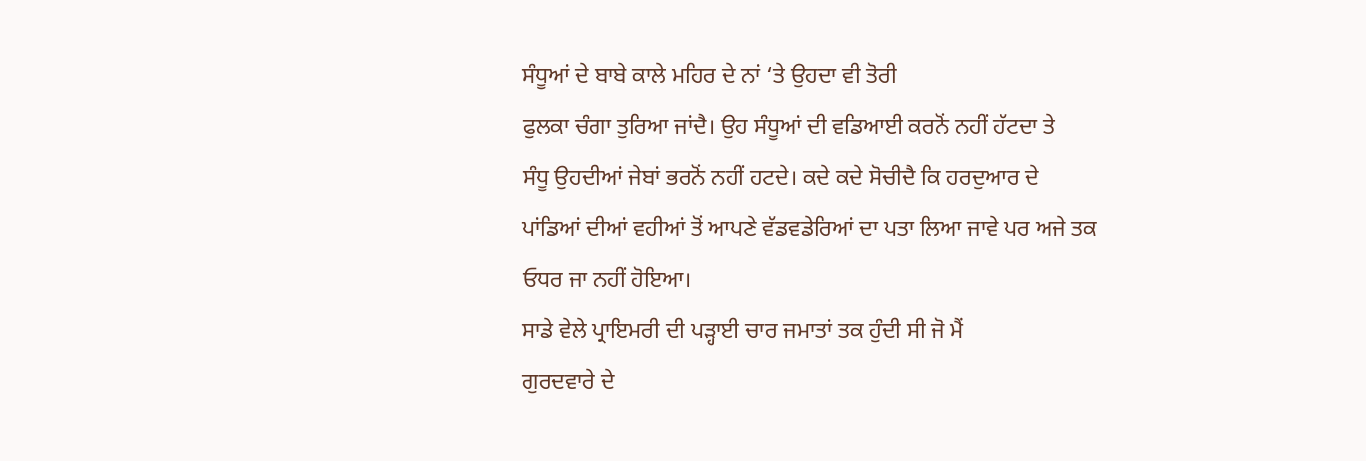ਸੰਧੂਆਂ ਦੇ ਬਾਬੇ ਕਾਲੇ ਮਹਿਰ ਦੇ ਨਾਂ ‘ਤੇ ਉਹਦਾ ਵੀ ਤੋਰੀ
ਫੁਲਕਾ ਚੰਗਾ ਤੁਰਿਆ ਜਾਂਦੈ। ਉਹ ਸੰਧੂਆਂ ਦੀ ਵਡਿਆਈ ਕਰਨੋਂ ਨਹੀਂ ਹੱਟਦਾ ਤੇ
ਸੰਧੂ ਉਹਦੀਆਂ ਜੇਬਾਂ ਭਰਨੋਂ ਨਹੀਂ ਹਟਦੇ। ਕਦੇ ਕਦੇ ਸੋਚੀਦੈ ਕਿ ਹਰਦੁਆਰ ਦੇ
ਪਾਂਡਿਆਂ ਦੀਆਂ ਵਹੀਆਂ ਤੋਂ ਆਪਣੇ ਵੱਡਵਡੇਰਿਆਂ ਦਾ ਪਤਾ ਲਿਆ ਜਾਵੇ ਪਰ ਅਜੇ ਤਕ
ਓਧਰ ਜਾ ਨਹੀਂ ਹੋਇਆ।
ਸਾਡੇ ਵੇਲੇ ਪ੍ਰਾਇਮਰੀ ਦੀ ਪੜ੍ਹਾਈ ਚਾਰ ਜਮਾਤਾਂ ਤਕ ਹੁੰਦੀ ਸੀ ਜੋ ਮੈਂ
ਗੁਰਦਵਾਰੇ ਦੇ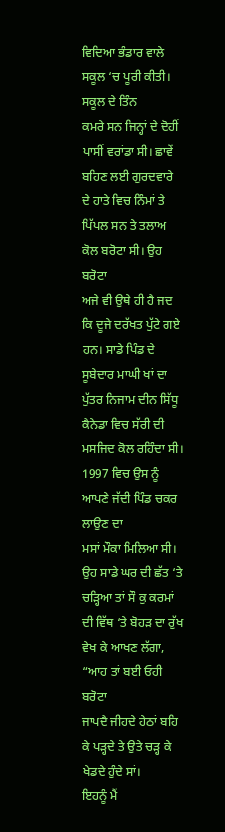ਵਿਦਿਆ ਭੰਡਾਰ ਵਾਲੇ ਸਕੂਲ ‘ਚ ਪੂਰੀ ਕੀਤੀ। ਸਕੂਲ ਦੇ ਤਿੰਨ
ਕਮਰੇ ਸਨ ਜਿਨ੍ਹਾਂ ਦੇ ਦੋਹੀਂ ਪਾਸੀਂ ਵਰਾਂਡਾ ਸੀ। ਛਾਵੇਂ ਬਹਿਣ ਲਈ ਗੁਰਦਵਾਰੇ
ਦੇ ਹਾਤੇ ਵਿਚ ਨਿੰਮਾਂ ਤੇ ਪਿੱਪਲ ਸਨ ਤੇ ਤਲਾਅ ਕੋਲ ਬਰੋਟਾ ਸੀ। ਉਹ ਬਰੋਟਾ
ਅਜੇ ਵੀ ਉਥੇ ਹੀ ਹੈ ਜਦ ਕਿ ਦੂਜੇ ਦਰੱਖਤ ਪੁੱਟੇ ਗਏ ਹਨ। ਸਾਡੇ ਪਿੰਡ ਦੇ
ਸੂਬੇਦਾਰ ਮਾਘੀ ਖਾਂ ਦਾ ਪੁੱਤਰ ਨਿਜਾਮ ਦੀਨ ਸਿੱਧੂ ਕੈਨੇਡਾ ਵਿਚ ਸੱਰੀ ਦੀ
ਮਸਜਿਦ ਕੋਲ ਰਹਿੰਦਾ ਸੀ। 1997 ਵਿਚ ਉਸ ਨੂੰ ਆਪਣੇ ਜੱਦੀ ਪਿੰਡ ਚਕਰ ਲਾਉਣ ਦਾ
ਮਸਾਂ ਮੌਕਾ ਮਿਲਿਆ ਸੀ। ਉਹ ਸਾਡੇ ਘਰ ਦੀ ਛੱਤ ‘ਤੇ ਚੜ੍ਹਿਆ ਤਾਂ ਸੌ ਕੁ ਕਰਮਾਂ
ਦੀ ਵਿੱਥ ‘ਤੇ ਬੋਹੜ ਦਾ ਰੁੱਖ ਵੇਖ ਕੇ ਆਖਣ ਲੱਗਾ, “ਆਹ ਤਾਂ ਬਈ ਓਹੀ ਬਰੋਟਾ
ਜਾਪਦੈ ਜੀਹਦੇ ਹੇਠਾਂ ਬਹਿ ਕੇ ਪੜ੍ਹਦੇ ਤੇ ਉਤੇ ਚੜ੍ਹ ਕੇ ਖੇਡਦੇ ਹੁੰਦੇ ਸਾਂ।
ਇਹਨੂੰ ਮੈਂ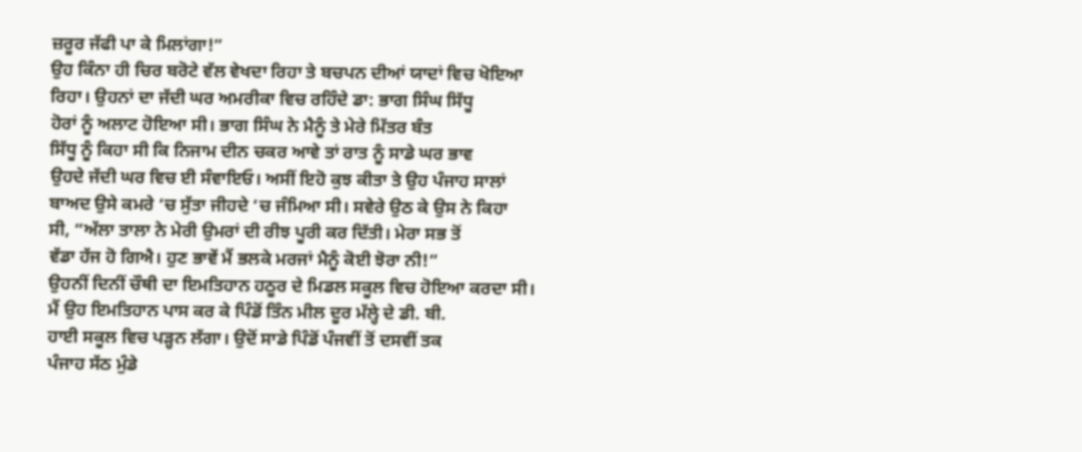ਜ਼ਰੂਰ ਜੱਫੀ ਪਾ ਕੇ ਮਿਲਾਂਗਾ!”
ਉਹ ਕਿੰਨਾ ਹੀ ਚਿਰ ਬਰੋਟੇ ਵੱਲ ਵੇਖਦਾ ਰਿਹਾ ਤੇ ਬਚਪਨ ਦੀਆਂ ਯਾਦਾਂ ਵਿਚ ਖੋਇਆ
ਰਿਹਾ। ਉਹਨਾਂ ਦਾ ਜੱਦੀ ਘਰ ਅਮਰੀਕਾ ਵਿਚ ਰਹਿੰਦੇ ਡਾ: ਭਾਗ ਸਿੰਘ ਸਿੱਧੂ
ਹੋਰਾਂ ਨੂੰ ਅਲਾਟ ਹੋਇਆ ਸੀ। ਭਾਗ ਸਿੰਘ ਨੇ ਮੈਨੂੰ ਤੇ ਮੇਰੇ ਮਿੱਤਰ ਬੰਤ
ਸਿੱਧੂ ਨੂੰ ਕਿਹਾ ਸੀ ਕਿ ਨਿਜਾਮ ਦੀਨ ਚਕਰ ਆਵੇ ਤਾਂ ਰਾਤ ਨੂੰ ਸਾਡੇ ਘਰ ਭਾਵ
ਉਹਦੇ ਜੱਦੀ ਘਰ ਵਿਚ ਈ ਸੰਵਾਇਓ। ਅਸੀਂ ਇਹੋ ਕੁਝ ਕੀਤਾ ਤੇ ਉਹ ਪੰਜਾਹ ਸਾਲਾਂ
ਬਾਅਦ ਉਸੇ ਕਮਰੇ ‘ਚ ਸੁੱਤਾ ਜੀਹਦੇ ‘ਚ ਜੰਮਿਆ ਸੀ। ਸਵੇਰੇ ਉਠ ਕੇ ਉਸ ਨੇ ਕਿਹਾ
ਸੀ, “ਅੱਲਾ ਤਾਲਾ ਨੇ ਮੇਰੀ ਉਮਰਾਂ ਦੀ ਰੀਝ ਪੂਰੀ ਕਰ ਦਿੱਤੀ। ਮੇਰਾ ਸਭ ਤੋਂ
ਵੱਡਾ ਹੱਜ ਹੋ ਗਿਐ। ਹੁਣ ਭਾਵੇਂ ਮੈਂ ਭਲਕੇ ਮਰਜਾਂ ਮੈਨੂੰ ਕੋਈ ਝੋਰਾ ਨੀ!”
ਉਹਨੀਂ ਦਿਨੀਂ ਚੌਥੀ ਦਾ ਇਮਤਿਹਾਨ ਹਠੂਰ ਦੇ ਮਿਡਲ ਸਕੂਲ ਵਿਚ ਹੋਇਆ ਕਰਦਾ ਸੀ।
ਮੈਂ ਉਹ ਇਮਤਿਹਾਨ ਪਾਸ ਕਰ ਕੇ ਪਿੰਡੋਂ ਤਿੰਨ ਮੀਲ ਦੂਰ ਮੱਲ੍ਹੇ ਦੇ ਡੀ. ਬੀ.
ਹਾਈ ਸਕੂਲ ਵਿਚ ਪੜ੍ਹਨ ਲੱਗਾ। ਉਦੋਂ ਸਾਡੇ ਪਿੰਡੋਂ ਪੰਜਵੀਂ ਤੋਂ ਦਸਵੀਂ ਤਕ
ਪੰਜਾਹ ਸੱਠ ਮੁੰਡੇ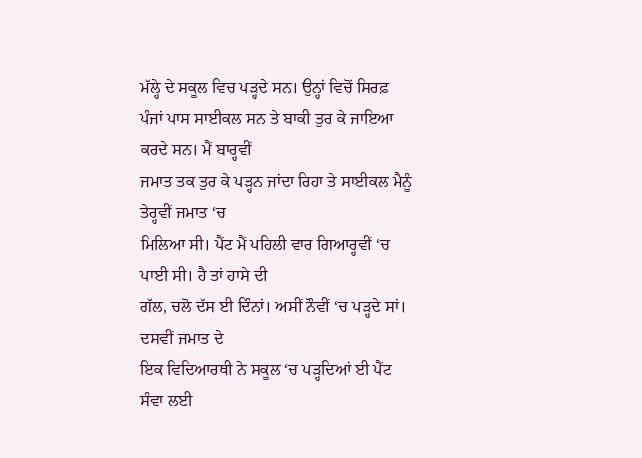ਮੱਲ੍ਹੇ ਦੇ ਸਕੂਲ ਵਿਚ ਪੜ੍ਹਦੇ ਸਨ। ਉਨ੍ਹਾਂ ਵਿਚੋਂ ਸਿਰਫ਼
ਪੰਜਾਂ ਪਾਸ ਸਾਈਕਲ ਸਨ ਤੇ ਬਾਕੀ ਤੁਰ ਕੇ ਜਾਇਆ ਕਰਦੇ ਸਨ। ਮੈਂ ਬਾਰ੍ਹਵੀਂ
ਜਮਾਤ ਤਕ ਤੁਰ ਕੇ ਪੜ੍ਹਨ ਜਾਂਦਾ ਰਿਹਾ ਤੇ ਸਾਈਕਲ ਮੈਨੂੰ ਤੇਰ੍ਹਵੀਂ ਜਮਾਤ ‘ਚ
ਮਿਲਿਆ ਸੀ। ਪੈਂਟ ਮੈਂ ਪਹਿਲੀ ਵਾਰ ਗਿਆਰ੍ਹਵੀਂ ‘ਚ ਪਾਈ ਸੀ। ਹੈ ਤਾਂ ਹਾਸੇ ਦੀ
ਗੱਲ, ਚਲੋ ਦੱਸ ਈ ਦਿੰਨਾਂ। ਅਸੀਂ ਨੌਵੀਂ ‘ਚ ਪੜ੍ਹਦੇ ਸਾਂ। ਦਸਵੀਂ ਜਮਾਤ ਦੇ
ਇਕ ਵਿਦਿਆਰਥੀ ਨੇ ਸਕੂਲ ‘ਚ ਪੜ੍ਹਦਿਆਂ ਈ ਪੈਂਟ ਸੰਵਾ ਲਈ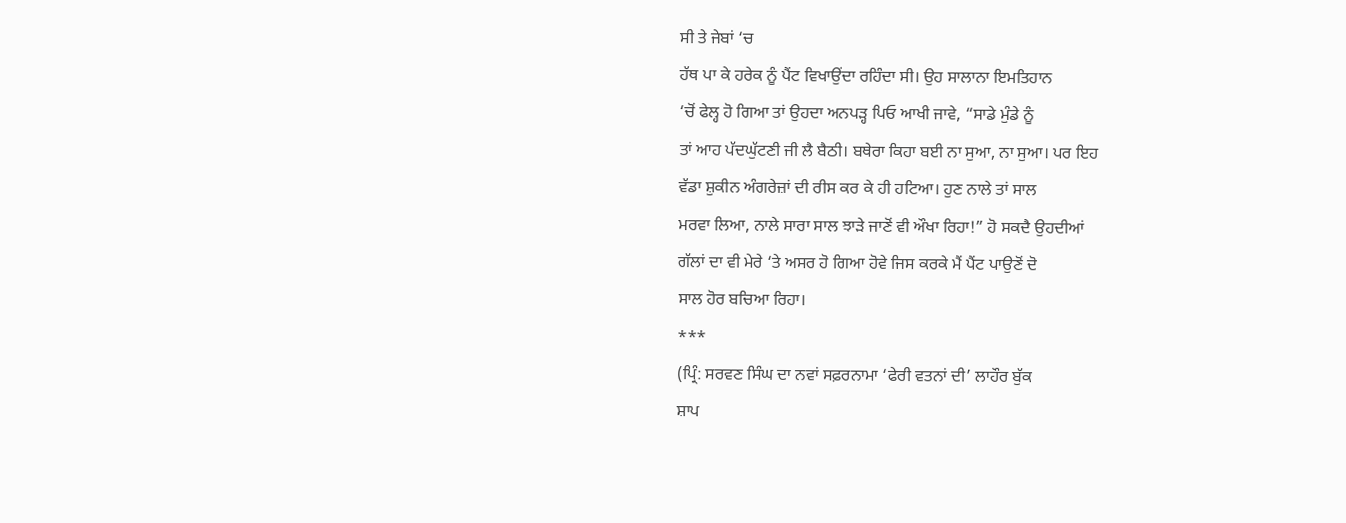ਸੀ ਤੇ ਜੇਬਾਂ ‘ਚ
ਹੱਥ ਪਾ ਕੇ ਹਰੇਕ ਨੂੰ ਪੈਂਟ ਵਿਖਾਉਂਦਾ ਰਹਿੰਦਾ ਸੀ। ਉਹ ਸਾਲਾਨਾ ਇਮਤਿਹਾਨ
‘ਚੋਂ ਫੇਲ੍ਹ ਹੋ ਗਿਆ ਤਾਂ ਉਹਦਾ ਅਨਪੜ੍ਹ ਪਿਓ ਆਖੀ ਜਾਵੇ, “ਸਾਡੇ ਮੁੰਡੇ ਨੂੰ
ਤਾਂ ਆਹ ਪੱਦਘੁੱਟਣੀ ਜੀ ਲੈ ਬੈਠੀ। ਬਥੇਰਾ ਕਿਹਾ ਬਈ ਨਾ ਸੁਆ, ਨਾ ਸੁਆ। ਪਰ ਇਹ
ਵੱਡਾ ਸ਼ੁਕੀਨ ਅੰਗਰੇਜ਼ਾਂ ਦੀ ਰੀਸ ਕਰ ਕੇ ਹੀ ਹਟਿਆ। ਹੁਣ ਨਾਲੇ ਤਾਂ ਸਾਲ
ਮਰਵਾ ਲਿਆ, ਨਾਲੇ ਸਾਰਾ ਸਾਲ ਝਾੜੇ ਜਾਣੋਂ ਵੀ ਔਖਾ ਰਿਹਾ!” ਹੋ ਸਕਦੈ ਉਹਦੀਆਂ
ਗੱਲਾਂ ਦਾ ਵੀ ਮੇਰੇ ‘ਤੇ ਅਸਰ ਹੋ ਗਿਆ ਹੋਵੇ ਜਿਸ ਕਰਕੇ ਮੈਂ ਪੈਂਟ ਪਾਉਣੋਂ ਦੋ
ਸਾਲ ਹੋਰ ਬਚਿਆ ਰਿਹਾ।
***
(ਪ੍ਰਿੰ: ਸਰਵਣ ਸਿੰਘ ਦਾ ਨਵਾਂ ਸਫ਼ਰਨਾਮਾ ‘ਫੇਰੀ ਵਤਨਾਂ ਦੀ’ ਲਾਹੌਰ ਬੁੱਕ
ਸ਼ਾਪ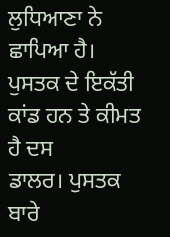ਲੁਧਿਆਣਾ ਨੇ ਛਾਪਿਆ ਹੈ। ਪੁਸਤਕ ਦੇ ਇਕੱਤੀ ਕਾਂਡ ਹਨ ਤੇ ਕੀਮਤ ਹੈ ਦਸ
ਡਾਲਰ। ਪੁਸਤਕ ਬਾਰੇ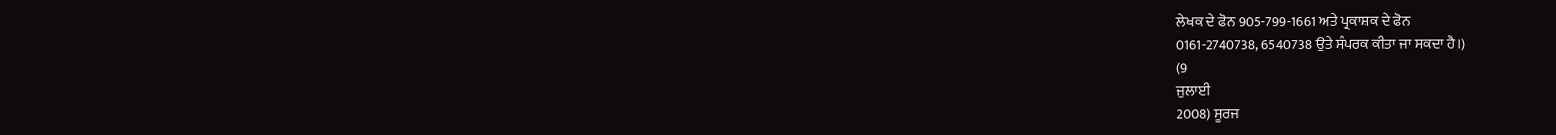ਲੇਖਕ ਦੇ ਫੋਨ 905-799-1661 ਅਤੇ ਪ੍ਰਕਾਸ਼ਕ ਦੇ ਫੋਨ
0161-2740738, 6540738 ਉਤੇ ਸੰਪਰਕ ਕੀਤਾ ਜਾ ਸਕਦਾ ਹੈ।)
(9
ਜੁਲਾਈ
2008) ਸੂਰਜ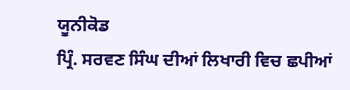ਯੂਨੀਕੋਡ
ਪ੍ਰਿੰ. ਸਰਵਣ ਸਿੰਘ ਦੀਆਂ ਲਿਖਾਰੀ ਵਿਚ ਛਪੀਆਂ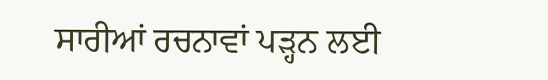ਸਾਰੀਆਂ ਰਚਨਾਵਾਂ ਪੜ੍ਹਨ ਲਈ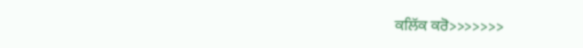ਕਲਿੱਕ ਕਰੋ>>>>>>>